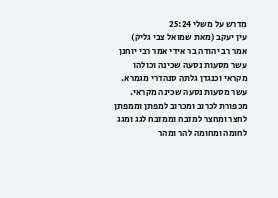מדרש על משלי 25:24
עין יעקב (מאת שמואל צבי גליק)
אמר רב יהודה בר אידי אמר רבי יוחנן עשר מסעות נסעה שכינה וכולהו מקראי וכנגדן גלתה סנהדרי מגמרא. עשר מסעות נסעה שכינה מקראי. מכפורת לכרוב ומכרוב למפתן וממפתן לחצר ומחצר למזבח וממזבח לגג ומגג לחומה ומחומה להר ומהר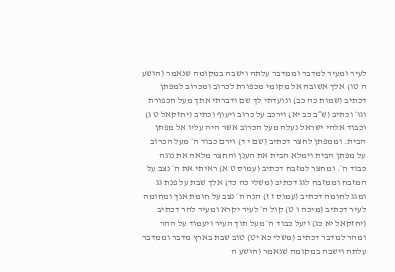לעיר ומעיר למדבר וממדבר עלתה וישבה במקומה שנאמר (הושע ה טו) אלך אשובה אל מקומי מכפורת לכרוב ומכרוב למפתן דכתיב (שמות כה כב) ונועדתי לך שם ודברתי אתך מעל הכפורת וגו׳ וכתיב (ש״ב כב יא) וירכב על כרוב ויעוף וכתיב (יחזקאל ט ג) וכבוד אלהי ישראל נעלה מעל הכרוב אשר היה עליו אל מפתן הבית. וממפתן לחצר דכתיב (שם י ד) וירם כבוד ה׳ מעל הכרוב על מפתן הבית וימלא הבית את הענן והחצר מלאה את נוגה כבוד ה׳. ומחצר למזבח דכתיב (עמוס ט א) ראיתי את ה׳ נצב על המזבח וממזבח לגג דכתיב (משלי כה כד) אלך שבת על פנת גג ומגג לחומה דכתיב (עמוס ז ז) הנה ה׳ נצב על חומת אנך ומחומה לעיר דכתיב (מיכה ו ט) קול ה׳ לעיר יקרא ומעיר להר דכתיב (יחזקאל יא כג) ויעל כבוד ה׳ מעל תוך העיר ויעמוד על ההר ומהר למדבר דכתיב (משלי כא יט) טוב שבת בארץ מדבר וממדבר עלתה וישבה במקומה שנאמר (הושע ה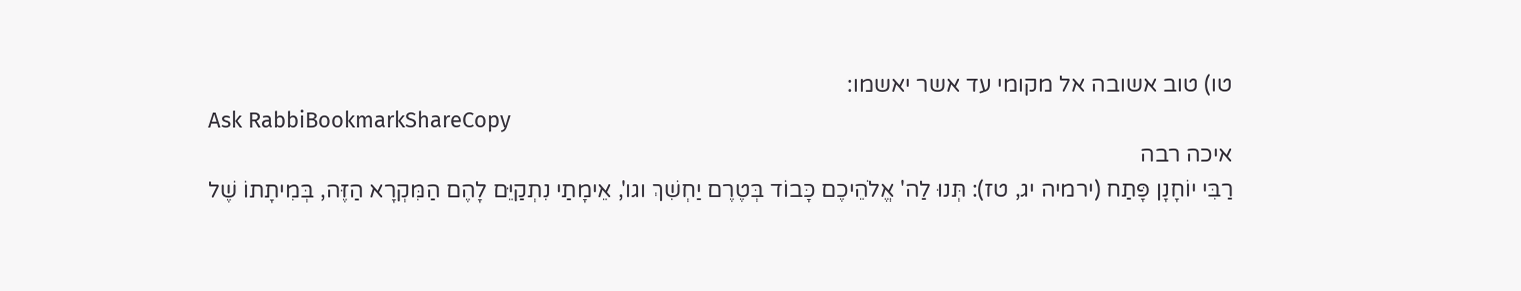טו) טוב אשובה אל מקומי עד אשר יאשמו:
Ask RabbiBookmarkShareCopy
איכה רבה
רַבִּי יוֹחָנָן פָּתַח (ירמיה יג, טז): תְּנוּ לַה' אֱלֹהֵיכֶם כָּבוֹד בְּטֶרֶם יַחְשִׁךְ וגו', אֵימָתַי נִתְקַיֵּם לָהֶם הַמִּקְרָא הַזֶּה, בְּמִיתָתוֹ שֶׁל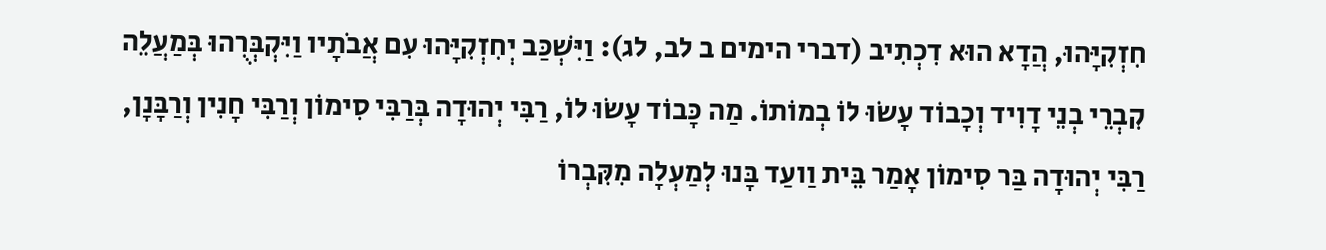חִזְקִיָּהוּ, הֲדָא הוּא דִכְתִיב (דברי הימים ב לב, לג): וַיִּשְׁכַּב יְחִזְקִיָּהוּ עִם אֲבֹתָיו וַיִּקְבְּרֻהוּ בְּמַעֲלֵה קִבְרֵי בְנֵי דָוִיד וְכָבוֹד עָשׂוּ לוֹ בְמוֹתוֹ. מַה כָּבוֹד עָשׂוּ לוֹ, רַבִּי יְהוּדָה בְּרַבִּי סִימוֹן וְרַבִּי חָנִין וְרַבָּנָן, רַבִּי יְהוּדָה בַּר סִימוֹן אָמַר בֵּית וַועַד בָּנוּ לְמַעְלָה מִקִּבְרוֹ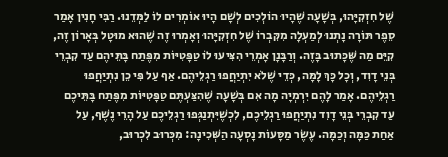שֶׁל חִזְקִיָּהוּ, בְּשָׁעָה שֶׁהָיוּ הוֹלְכִים לְשָׁם הָיוּ אוֹמְרִים לוֹ לַמְּדֵנוּ. רַבִּי חָנִין אָמַר סֵפֶר תּוֹרָה נָתְנוּ לְמַעְלָה מִקִּבְרוֹ שֶׁל חִזְקִיָּהוּ וְאָמְרוּ זֶה שֶׁהוּא מוּטָל בְּאָרוֹן זֶה, קִיֵּם מַה שֶּׁכָּתוּב בָּזֶה. וְרַבָּנָן אָמְרֵי הִצִּיעוּ לוֹ טַפָּטִיּוֹת מִפֶּתַח בָּתֵּיהֶם עַד קִבְרֵי בְּנֵי דָוִד, וְכָל כָּךְ לָמָּה, כְּדֵי שֶׁלֹא יִתְיַחֲפוּ רַגְלֵיהֶם. אַף עַל פִּי כֵן נִתְיַחֲפוּ רַגְלֵיהֶם. אָמַר לָהֶם יִרְמְיָה מָה אִם בְּשָׁעָה שֶׁהִצַּעְתֶּם טַפָּטִיּוֹת מִפֶּתַח בָּתֵּיכֶם עַד קִבְרֵי בְּנֵי דָוִד נִתְיַחֲפוּ רַגְלֵיכֶם, לִכְשֶׁיִּתְנַגְּפוּ רַגְלֵיכֶם עַל הָרֵי נֶשֶׁף, עַל אַחַת כַּמָּה וְכַמָּה. עֶשֶׂר מַסָּעוֹת נָסְעָה הַשְּׁכִינָה: מִכְּרוּב לִכְרוּב,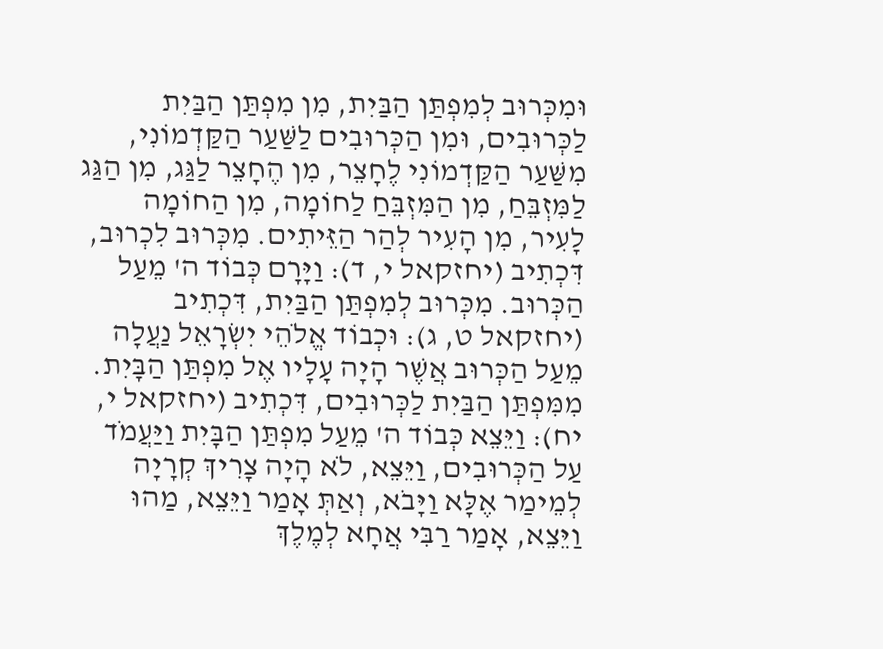וּמִכְּרוּב לְמִפְתַּן הַבַּיִת, מִן מִפְתַּן הַבַּיִת לַכְּרוּבִים, וּמִן הַכְּרוּבִים לַשַּׁעַר הַקַּדְמוֹנִי, מִשַּׁעַר הַקַּדְמוֹנִי לֶחָצֵר, מִן הֶחָצֵר לַגַּג, מִן הַגַּג לַמִּזְבֵּחַ, מִן הַמִּזְבֵּחַ לַחוֹמָה, מִן הַחוֹמָה לָעִיר, מִן הָעִיר לְהַר הַזֵּיתִים. מִכְּרוּב לִכְרוּב, דִּכְתִיב (יחזקאל י, ד): וַיָּרָם כְּבוֹד ה' מֵעַל הַכְּרוּב. מִכְּרוּב לְמִפְתַּן הַבַּיִת, דִּכְתִיב (יחזקאל ט, ג): וּכְבוֹד אֱלֹהֵי יִשְׂרָאֵל נַעֲלָה מֵעַל הַכְּרוּב אֲשֶׁר הָיָה עָלָיו אֶל מִפְתַּן הַבָּיִת. מִמִּפְתַּן הַבַּיִת לַכְּרוּבִים, דִּכְתִיב (יחזקאל י, יח): וַיֵּצֵא כְּבוֹד ה' מֵעַל מִפְתַּן הַבָּיִת וַיַּעֲמֹד עַל הַכְּרוּבִים, וַיֵּצֵא, לֹא הָיָה צָרִיךְ קְרָיָה לְמֵימַר אֶלָּא וַיָּבֹא, וְאַתְּ אָמַר וַיֵּצֵא, מַהוּ וַיֵּצֵא, אָמַר רַבִּי אֲחָא לְמֶלֶךְ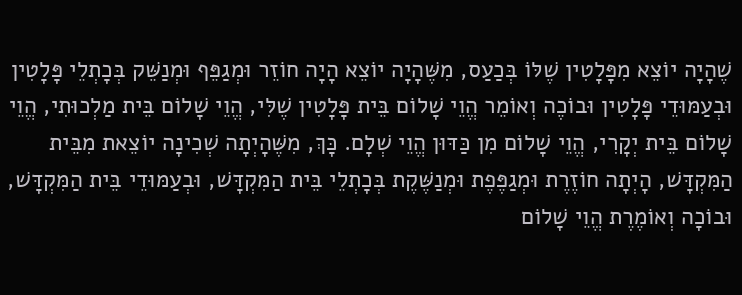שֶׁהָיָה יוֹצֵא מִפָּלָטִין שֶׁלּוֹ בְּכַעַס, מִשֶּׁהָיָה יוֹצֵא הָיָה חוֹזֵר וּמְגַפֵּף וּמְנַשֵּׁק בְּכָתְלֵי פָּלָטִין וּבְעַמּוּדֵי פָּלָטִין וּבוֹכֶה וְאוֹמֵר הֱוֵי שָׁלוֹם בֵּית פָּלָטִין שֶׁלִּי, הֱוֵי שָׁלוֹם בֵּית מַלְכוּתִי, הֱוֵי שָׁלוֹם בֵּית יְקָרִי, הֱוֵי שָׁלוֹם מִן כַּדּוּן הֱוֵי שְׁלָם. כָּךְ, מִשֶּׁהָיְתָה שְׁכִינָה יוֹצֵאת מִבֵּית הַמִּקְדָּשׁ, הָיְתָה חוֹזֶרֶת וּמְגַפֶּפֶת וּמְנַשֶּׁקֶת בְּכָתְלֵי בֵּית הַמִּקְדָּשׁ, וּבְעַמּוּדֵי בֵּית הַמִּקְדָּשׁ, וּבוֹכָה וְאוֹמֶרֶת הֱוֵי שָׁלוֹם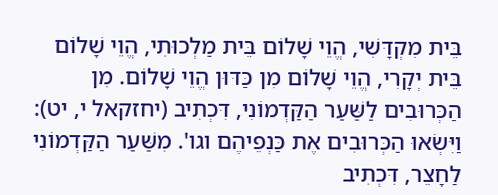בֵּית מִקְדָּשִׁי, הֱוֵי שָׁלוֹם בֵּית מַלְכוּתִי, הֱוֵי שָׁלוֹם בֵּית יְקָרִי, הֱוֵי שָׁלוֹם מִן כַּדּוּן הֱוֵי שָׁלוֹם. מִן הַכְּרוּבִים לַשַּׁעַר הַקַּדְמוֹנִי, דִּכְתִיב (יחזקאל י, יט): וַיִּשְׂאוּ הַכְּרוּבִים אֶת כַּנְפֵיהֶם וגו'. מִשַּׁעַר הַקַּדְמוֹנִי לַחָצֵר, דִּכְתִיב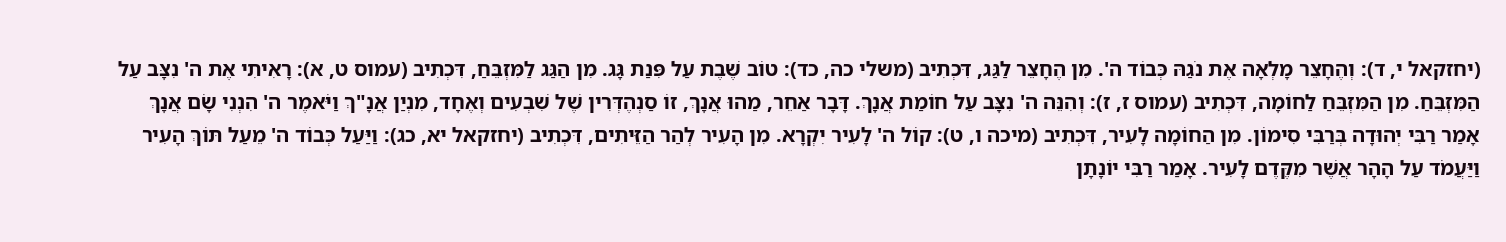(יחזקאל י, ד): וְהֶחָצֵר מָלְאָה אֶת נֹגַהּ כְּבוֹד ה'. מִן הֶחָצֵר לַגַּג, דִּכְתִיב (משלי כה, כד): טוֹב שֶׁבֶת עַל פִּנַת גָּג. מִן הַגַּג לַמִּזְבֵּחַ, דִּכְתִיב (עמוס ט, א): רָאִיתִי אֶת ה' נִצָּב עַל הַמִּזְבֵּחַ. מִן הַמִּזְבֵּחַ לַחוֹמָה, דִּכְתִיב (עמוס ז, ז): וְהִנֵּה ה' נִצָּב עַל חוֹמַת אֲנָךְ. דָּבָר אַחֵר, מַהוּ אֲנָךְ, זוֹ סַנְהֶדְּרִין שֶׁל שִׁבְעִים וְאֶחָד, מִנְיַן אֲנָ"ךְ וַיֹּאמֶר ה' הִנְנִי שָׂם אֲנָךְ אָמַר רַבִּי יְהוּדָה בְּרַבִּי סִימוֹן. מִן הַחוֹמָה לָעִיר, דִּכְתִיב (מיכה ו, ט): קוֹל ה' לָעִיר יִקְרָא. מִן הָעִיר לְהַר הַזֵּיתִים, דִּכְתִיב (יחזקאל יא, כג): וַיַּעַל כְּבוֹד ה' מֵעַל תּוֹךְ הָעִיר וַיַּעֲמֹד עַל הָהָר אֲשֶׁר מִקֶּדֶם לָעִיר. אָמַר רַבִּי יוֹנָתָן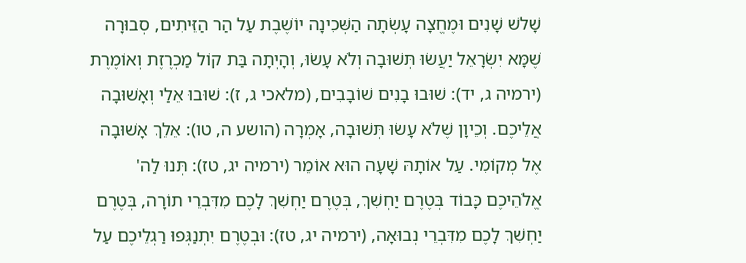שָׁלשׁ שָׁנִים וּמֶחֱצָה עָשְׂתָה הַשְּׁכִינָה יוֹשֶׁבֶת עַל הַר הַזֵּיתִים, סְבוּרָה שֶׁמָּא יִשְׂרָאֵל יַעֲשׂוּ תְּשׁוּבָה וְלֹא עָשׂוּ, וְהָיְתָה בַּת קוֹל מַכְרֶזֶת וְאוֹמֶרֶת (ירמיה ג, יד): שׁוּבוּ בָנִים שׁוֹבָבִים, (מלאכי ג, ז): שׁוּבוּ אֵלַי וְאָשׁוּבָה אֲלֵיכֶם. וְכֵיוָן שֶׁלֹא עָשׂוּ תְּשׁוּבָה, אָמְרָה (הושע ה, טו): אֵלֵךְ אָשׁוּבָה אֶל מְקוֹמִי. עַל אוֹתָהּ שָׁעָה הוּא אוֹמֵר (ירמיה יג, טז): תְּנוּ לַה' אֱלֹהֵיכֶם כָּבוֹד בְּטֶרֶם יַחְשִׁךְ, בְּטֶרֶם יַחְשִׁךְ לָכֶם מִדִּבְרֵי תוֹרָה, בְּטֶרֶם יַחְשִׁךְ לָכֶם מִדִּבְרֵי נְבוּאָה, (ירמיה יג, טז): וּבְטֶרֶם יִתְנַגְּפוּ רַגְלֵיכֶם עַל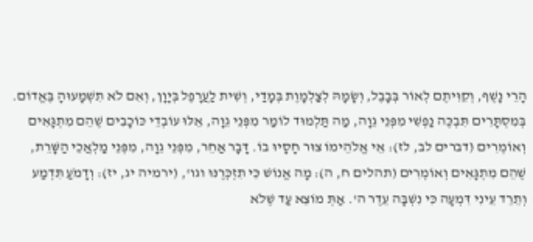הָרֵי נָשֶׁף, וְקִוִּיתֶם לְאוֹר בְּבָבֶל, וְשָׂמָהּ לְצַלְמָוֶת בְּמָדַי, וְשִׁית לַעֲרָפֶל בְּיָוָן, וְאִם לֹא תִשְׁמָעוּהָ בֶּאֱדוֹם. בְּמִסְתָּרִים תִּבְכֶּה נַפְשִׁי מִפְּנֵי גֵוָה, מַה תַּלְמוּד לוֹמַר מִפְּנֵי גֵוָה, אֵלּוּ עוֹבְדֵי כּוֹכָבִים שֶׁהֵם מִתְגָּאִים וְאוֹמְרִים (דברים לב, לז): אֵי אֱלֹהֵימוֹ צוּר חָסָיוּ בוֹ. דָּבָר אַחֵר, מִפְּנֵי גֵוָה, מִפְּנֵי מַלְאֲכֵי הַשָּׁרֵת, שֶׁהֵם מִתְגָּאִים וְאוֹמְרִים (תהלים ח, ה): מָה אֱנוֹשׁ כִּי תִזְכְּרֶנּוּ וגו', (ירמיה יג, יז): וְדָמֹעַ תִּדְמַע וְתֵרֵד עֵינִי דִּמְעָה כִּי נִשְׁבָּה עֵדֶר ה'. אַתְּ מוֹצֵא עַד שֶׁלֹא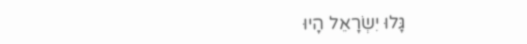גָּלוּ יִשְׂרָאֵל הָיוּ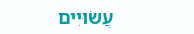עֲשׂוּיִים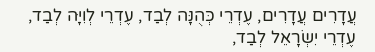עֲדָרִים עֲדָרִים, עֶדְרֵי כְּהֻנָּה לְבַד, עֶדְרֵי לְוִיָּה לְבַד, עֶדְרֵי יִשְׂרָאֵל לְבַד,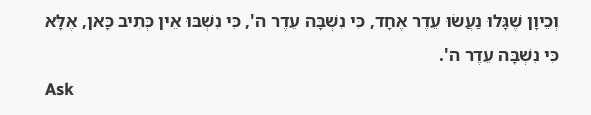וְכֵיוָן שֶׁגָּלוּ נַעֲשׂוּ עֵדֶר אֶחָד, כִּי נִשְׁבָּה עֵדֶר ה', כִּי נִשְׁבּוּ אֵין כְּתִיב כָּאן, אֶלָּא כִּי נִשְׁבָּה עֵדֶר ה'.
Ask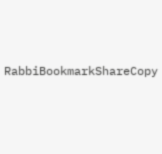RabbiBookmarkShareCopy